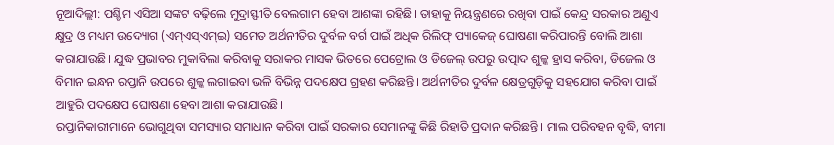ନୂଆଦିଲ୍ଲୀ: ପଶ୍ଚିମ ଏସିଆ ସଙ୍କଟ ବଢ଼ିଲେ ମୁଦ୍ରାସ୍ଫୀତି ବେଲଗାମ ହେବା ଆଶଙ୍କା ରହିଛି। ତାହାକୁ ନିୟନ୍ତ୍ରଣରେ ରଖିବା ପାଇଁ କେନ୍ଦ୍ର ସରକାର ଅଣୁଏ କ୍ଷୁଦ୍ର ଓ ମଧ୍ୟମ ଉଦ୍ୟୋଗ (ଏମ୍ଏସ୍ଏମ୍ଇ) ସମେତ ଅର୍ଥନୀତିର ଦୁର୍ବଳ ବର୍ଗ ପାଇଁ ଅଧିକ ରିଲିଫ୍ ପ୍ୟାକେଜ୍ ଘୋଷଣା କରିପାରନ୍ତି ବୋଲି ଆଶା କରାଯାଉଛି। ଯୁଦ୍ଧ ପ୍ରଭାବର ମୁକାବିଲା କରିବାକୁ ସରାକର ମାସକ ଭିତରେ ପେଟ୍ରୋଲ ଓ ଡିଜେଲ୍ ଉପରୁ ଉତ୍ପାଦ ଶୁଳ୍କ ହ୍ରାସ କରିବା, ଡିଜେଲ ଓ ବିମାନ ଇନ୍ଧନ ରପ୍ତାନି ଉପରେ ଶୁଳ୍କ ଲଗାଇବା ଭଳି ବିଭିନ୍ନ ପଦକ୍ଷେପ ଗ୍ରହଣ କରିଛନ୍ତି। ଅର୍ଥନୀତିର ଦୁର୍ବଳ କ୍ଷେତ୍ରଗୁଡ଼ିକୁ ସହଯୋଗ କରିବା ପାଇଁ ଆହୁରି ପଦକ୍ଷେପ ଘୋଷଣା ହେବା ଆଶା କରାଯାଉଛି।
ରପ୍ତାନିକାରୀମାନେ ଭୋଗୁଥିବା ସମସ୍ୟାର ସମାଧାନ କରିବା ପାଇଁ ସରକାର ସେମାନଙ୍କୁ କିଛି ରିହାତି ପ୍ରଦାନ କରିଛନ୍ତି। ମାଲ ପରିବହନ ବୃଦ୍ଧି, ବୀମା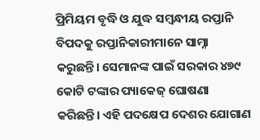ପ୍ରିମିୟମ ବୃଦ୍ଧି ଓ ଯୁଦ୍ଧ ସମ୍ବନ୍ଧୀୟ ରପ୍ତାନି ବିପଦକୁ ରପ୍ତାନିକାରୀମାନେ ସାମ୍ନା କରୁଛନ୍ତି। ସେମାନଙ୍କ ପାଇଁ ସରକାର ୪୭୯ କୋଟି ଟଙ୍କାର ପ୍ୟାକେଜ୍ ଘୋଷଣା କରିଛନ୍ତି। ଏହି ପଦକ୍ଷେପ ଦେଶର ଯୋଗାଣ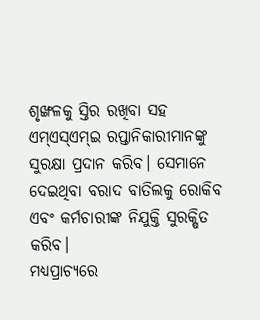ଶୃଙ୍ଖଳକୁ ସ୍ତିର ରଖିବା ସହ ଏମ୍ଏସ୍ଏମ୍ଇ ରପ୍ତାନିକାରୀମାନଙ୍କୁ ସୁରକ୍ଷା ପ୍ରଦାନ କରିବ। ସେମାନେ ଦେଇଥିବା ବରାଦ ବାତିଲକୁ ରୋକିବ ଏବଂ କର୍ମଚାରୀଙ୍କ ନିଯୁକ୍ତି ସୁରକ୍ଷିତ କରିବ।
ମଧ୍ୟପ୍ରାଚ୍ୟରେ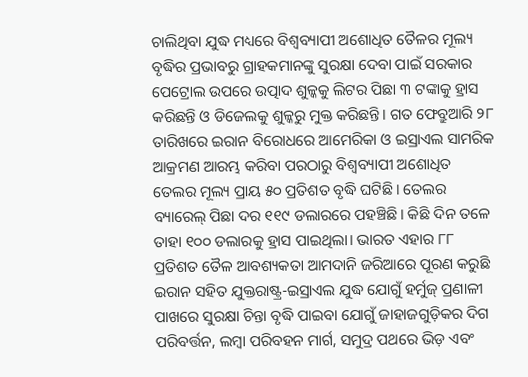ଚାଲିଥିବା ଯୁଦ୍ଧ ମଧ୍ୟରେ ବିଶ୍ୱବ୍ୟାପୀ ଅଶୋଧିତ ତୈଳର ମୂଲ୍ୟ ବୃଦ୍ଧିର ପ୍ରଭାବରୁ ଗ୍ରାହକମାନଙ୍କୁ ସୁରକ୍ଷା ଦେବା ପାଇଁ ସରକାର ପେଟ୍ରୋଲ ଉପରେ ଉତ୍ପାଦ ଶୁଳ୍କକୁ ଲିଟର ପିଛା ୩ ଟଙ୍କାକୁ ହ୍ରାସ କରିଛନ୍ତି ଓ ଡିଜେଲକୁ ଶୁଳ୍କରୁ ମୁକ୍ତ କରିଛନ୍ତି। ଗତ ଫେବ୍ରୁଆରି ୨୮ ତାରିଖରେ ଇରାନ ବିରୋଧରେ ଆମେରିକା ଓ ଇସ୍ରାଏଲ ସାମରିକ ଆକ୍ରମଣ ଆରମ୍ଭ କରିବା ପରଠାରୁ ବିଶ୍ୱବ୍ୟାପୀ ଅଶୋଧିତ ତେଲର ମୂଲ୍ୟ ପ୍ରାୟ ୫୦ ପ୍ରତିଶତ ବୃଦ୍ଧି ଘଟିଛି। ତେଲର ବ୍ୟାରେଲ୍ ପିଛା ଦର ୧୧୯ ଡଲାରରେ ପହଞ୍ଚିଛି। କିଛି ଦିନ ତଳେ ତାହା ୧୦୦ ଡଲାରକୁ ହ୍ରାସ ପାଇଥିଲା। ଭାରତ ଏହାର ୮୮ ପ୍ରତିଶତ ତୈଳ ଆବଶ୍ୟକତା ଆମଦାନି ଜରିଆରେ ପୂରଣ କରୁଛି
ଇରାନ ସହିତ ଯୁକ୍ତରାଷ୍ଟ୍ର-ଇସ୍ରାଏଲ ଯୁଦ୍ଧ ଯୋଗୁଁ ହର୍ମୁଜ୍ ପ୍ରଣାଳୀ ପାଖରେ ସୁରକ୍ଷା ଚିନ୍ତା ବୃଦ୍ଧି ପାଇବା ଯୋଗୁଁ ଜାହାଜଗୁଡ଼ିକର ଦିଗ ପରିବର୍ତ୍ତନ, ଲମ୍ବା ପରିବହନ ମାର୍ଗ, ସମୁଦ୍ର ପଥରେ ଭିଡ଼ ଏବଂ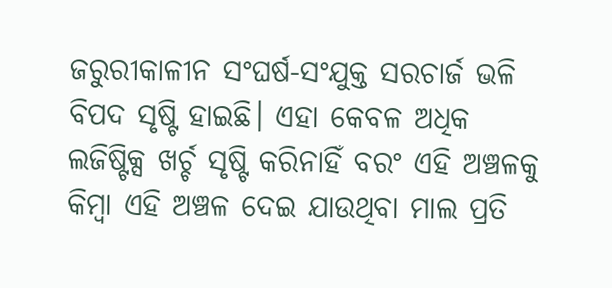ଜରୁରୀକାଳୀନ ସଂଘର୍ଷ-ସଂଯୁକ୍ତ ସରଚାର୍ଜ ଭଳି ବିପଦ ସୃଷ୍ଟି ହାଇଛି। ଏହା କେବଳ ଅଧିକ ଲଜିଷ୍ଟିକ୍ସ ଖର୍ଚ୍ଚ ସୃଷ୍ଟି କରିନାହିଁ ବରଂ ଏହି ଅଞ୍ଚଳକୁ କିମ୍ବା ଏହି ଅଞ୍ଚଳ ଦେଇ ଯାଉଥିବା ମାଲ ପ୍ରତି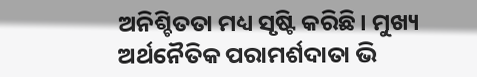ଅନିଶ୍ଚିତତା ମଧ୍ୟ ସୃଷ୍ଟି କରିଛି। ମୁଖ୍ୟ ଅର୍ଥନୈତିକ ପରାମର୍ଶଦାତା ଭି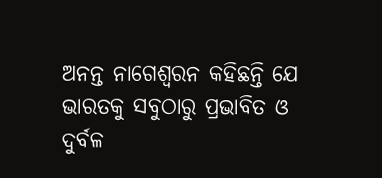ଅନନ୍ତ ନାଗେଶ୍ୱରନ କହିଛନ୍ତି ଯେ ଭାରତକୁ ସବୁଠାରୁ ପ୍ରଭାବିତ ଓ ଦୁର୍ବଳ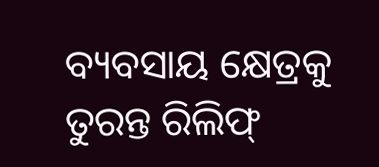ବ୍ୟବସାୟ କ୍ଷେତ୍ରକୁ ତୁରନ୍ତ ରିଲିଫ୍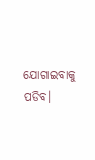ଯୋଗାଇବାକୁ ପଡିବ।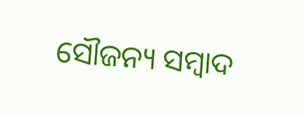ସୌଜନ୍ୟ ସମ୍ବାଦ